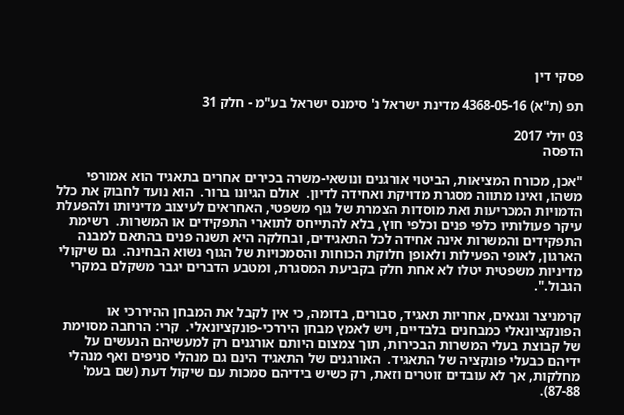פסקי דין

תפ (ת"א) 4368-05-16 מדינת ישראל נ' סימנס ישראל בע"מ - חלק 31

03 יולי 2017
הדפסה

"אכן, מכורח המציאות, הביטוי אורגנים ונושאי-משרה בכירים אחרים בתאגיד הוא אמורפי משהו, ואינו מתווה מסגרת מדויקת ואחידה לדיון.  אולם הגיונו ברור.  הוא נועד לחבוק את כלל הדמויות המכריעות ואת מוסדות הצמרת של גוף משפטי, האחראים לעיצוב מדיניותו ולהפעלת עיקר פעולותיו כלפי פנים וכלפי חוץ, בלא להתייחס לתוארי התפקידים או המשרות.  רשימת התפקידים והמשרות אינה אחידה לכל התאגידים, ובחלקה היא תשנה פנים בהתאם למבנה הארגון, לאופי הפעילות ולאופן חלוקת הכוחות והסמכויות של הגוף נשוא הבחינה.  גם שיקולי מדיניות משפטית יטלו לא אחת חלק בקביעת המסגרת, ומטבע הדברים יגבר משקלם במקרי הגבול.".

קרמניצר וגנאים, אחריות תאגיד, סבורים, בדומה, כי אין לקבל את המבחן ההיררכי או הפונקציונאלי כמבחנים בלבדיים, ויש לאמץ מבחן היררכי-פונקציונאלי.  קרי: הרחבה מסוימת של קבוצת בעלי המשרות הבכירות, תוך צמצום היותם אורגנים רק למעשיהם הנעשים על ידיהם כבעלי פונקציה של התאגיד.  האורגנים של התאגיד הינם גם מנהלי סניפים ואף מנהלי מחלקות, אך לא עובדים זוטרים וזאת, רק כשיש בידיהם סמכות עם שיקול דעת (שם בעמ' 87-88).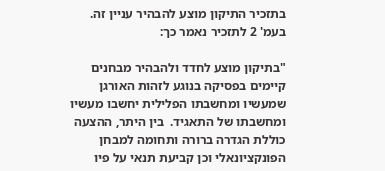בתזכיר התיקון מוצע להבהיר עניין זה.  בעמ' 2 לתזכיר נאמר כך:

"בתיקון מוצע לחדד ולהבהיר מבחנים קיימים בפסיקה בנוגע לזהות האורגן שמעשיו ומחשבתו הפלילית יחשבו מעשיו ומחשבתו של התאגיד.  בין היתר, ההצעה כוללת הגדרה ברורה ותחומה למבחן הפונקציונאלי וכן קביעת תנאי על פיו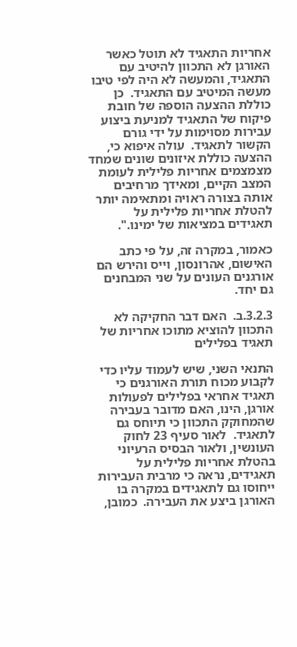אחריות התאגיד לא תוטל כאשר האורגן לא התכוון להיטיב עם התאגיד, והמעשה לא היה לפי טיבו מעשה המיטיב עם התאגיד.  כן כוללת ההצעה הוספה של חובת פיקוח של התאגיד למניעת ביצוע עבירות מסוימות על ידי גורם הקשור לתאגיד.  עולה איפוא כי, ההצעה כוללת איזונים שונים שמחד מצמצמים אחריות פלילית לעומת המצב הקיים, ומאידך מרחיבים אותה בצורה ראויה ומתאימה יותר להטלת אחריות פלילית על תאגידים במציאות של ימינו.".

כאמור, במקרה זה, על פי כתב האישום, אהרונסון, וייס והירש הם אורגנים העונים על שני המבחנים גם יחד.

3.2.3.ב.  האם דבר החקיקה לא התכוון להוציא מתוכו אחריות של תאגיד בפלילים

התנאי השני, שיש לעמוד עליו כדי לקבוע מכוח תורת האורגנים כי תאגיד אחראי בפלילים לפעולות אורגן, הינו, האם מדובר בעבירה שהמחוקק התכוון כי תיוחס גם לתאגיד.  לאור סעיף 23 לחוק העונשין, ולאור הבסיס הרעיוני בהטלת אחריות פלילית על תאגידים, נראה כי מרבית העבירות ייחוסו גם לתאגידים במקרה בו האורגן ביצע את העבירה.  כמובן,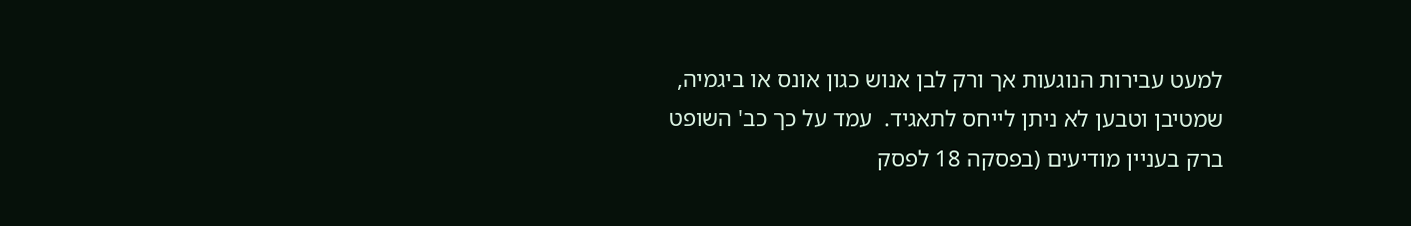למעט עבירות הנוגעות אך ורק לבן אנוש כגון אונס או ביגמיה, שמטיבן וטבען לא ניתן לייחס לתאגיד.  עמד על כך כב' השופט ברק בעניין מודיעים (בפסקה 18 לפסק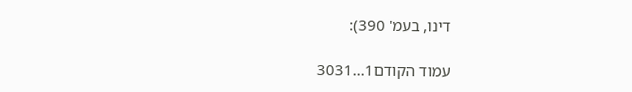דינו, בעמ' 390):

עמוד הקודם1...3031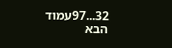32...97עמוד הבא